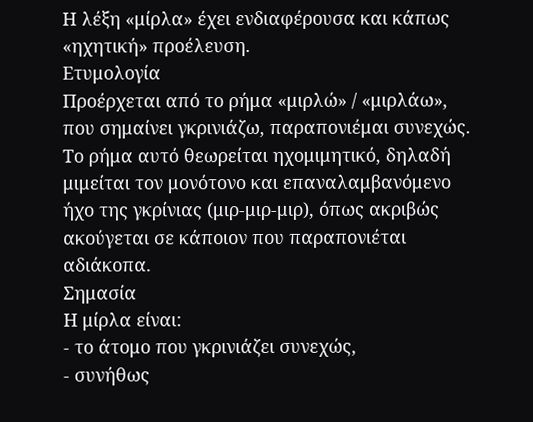Η λέξη «μίρλα» έχει ενδιαφέρουσα και κάπως «ηχητική» προέλευση.
Ετυμολογία
Προέρχεται από το ρήμα «μιρλώ» / «μιρλάω», που σημαίνει γκρινιάζω, παραπονιέμαι συνεχώς.
Το ρήμα αυτό θεωρείται ηχομιμητικό, δηλαδή μιμείται τον μονότονο και επαναλαμβανόμενο ήχο της γκρίνιας (μιρ-μιρ-μιρ), όπως ακριβώς ακούγεται σε κάποιον που παραπονιέται αδιάκοπα.
Σημασία
Η μίρλα είναι:
- το άτομο που γκρινιάζει συνεχώς,
- συνήθως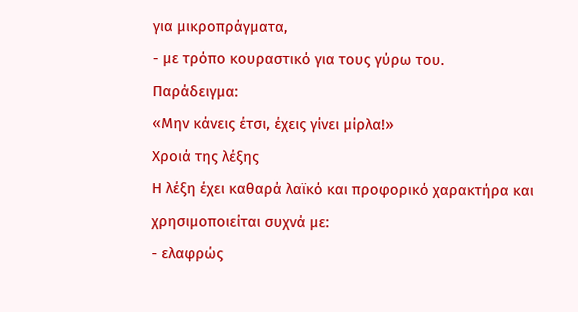για μικροπράγματα,
- με τρόπο κουραστικό για τους γύρω του.
Παράδειγμα:
«Μην κάνεις έτσι, έχεις γίνει μίρλα!»
Χροιά της λέξης
Η λέξη έχει καθαρά λαϊκό και προφορικό χαρακτήρα και χρησιμοποιείται συχνά με:
- ελαφρώς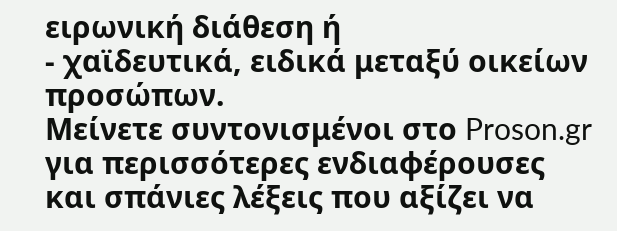ειρωνική διάθεση ή
- χαϊδευτικά, ειδικά μεταξύ οικείων προσώπων.
Μείνετε συντονισμένοι στο Proson.gr για περισσότερες ενδιαφέρουσες και σπάνιες λέξεις που αξίζει να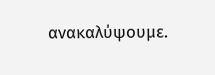ανακαλύψουμε.